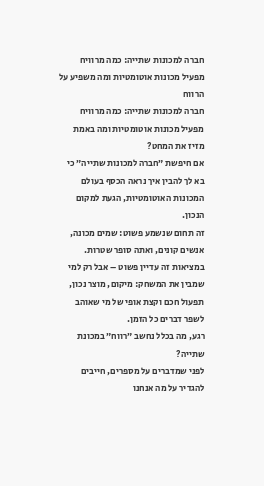חברה למכונות שתייה: כמה מרוויח מפעיל מכונות אוטומטיות ומה משפיע על הרווח
חברה למכונות שתייה: כמה מרוויח מפעיל מכונות אוטומטיות ומה באמת מזיז את המחט?
אם חיפשת ״חברה למכונות שתייה״ כי בא לך להבין איך נראה הכסף בעולם המכונות האוטומטיות, הגעת למקום הנכון.
זה תחום שנשמע פשוט: שמים מכונה, אנשים קונים, ואתה סופר שטרות.
במציאות זה עדיין פשוט – אבל רק למי שמבין את המשחק: מיקום, מוצר נכון, תפעול חכם וקצת אופי של מי שאוהב לשפר דברים כל הזמן.
רגע, מה בכלל נחשב ״רווח״ במכונת שתייה?
לפני שמדברים על מספרים, חייבים להגדיר על מה אנחנו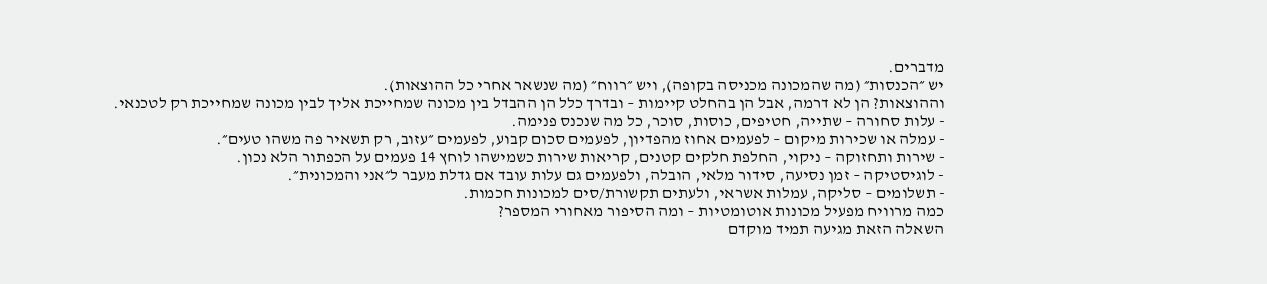מדברים.
יש ״הכנסות״ (מה שהמכונה מכניסה בקופה), ויש ״רווח״ (מה שנשאר אחרי כל ההוצאות).
וההוצאות? הן לא דרמה, אבל הן בהחלט קיימות – ובדרך כלל הן ההבדל בין מכונה שמחייכת אליך לבין מכונה שמחייכת רק לטכנאי.
- עלות סחורה – שתייה, חטיפים, כוסות, סוכר, כל מה שנכנס פנימה.
- עמלה או שכירות מיקום – לפעמים אחוז מהפדיון, לפעמים סכום קבוע, לפעמים ״עזוב, רק תשאיר פה משהו טעים״.
- שירות ותחזוקה – ניקוי, החלפת חלקים קטנים, קריאות שירות כשמישהו לוחץ 14 פעמים על הכפתור הלא נכון.
- לוגיסטיקה – זמן נסיעה, סידור מלאי, הובלה, ולפעמים גם עלות עובד אם גדלת מעבר ל״אני והמכונית״.
- תשלומים – סליקה, עמלות אשראי, ולעתים תקשורת/סים למכונות חכמות.
כמה מרוויח מפעיל מכונות אוטומטיות – ומה הסיפור מאחורי המספר?
השאלה הזאת מגיעה תמיד מוקדם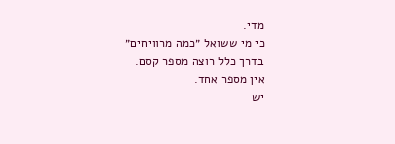מדי.
כי מי ששואל ״כמה מרוויחים״ בדרך כלל רוצה מספר קסם.
אין מספר אחד.
יש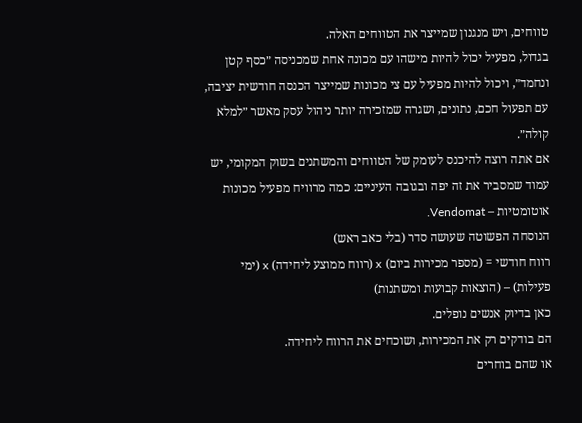טווחים, ויש מנגנון שמייצר את הטווחים האלה.
בגדול, מפעיל יכול להיות מישהו עם מכונה אחת שמכניסה ״כסף קטן ונחמד״, ויכול להיות מפעיל עם צי מכונות שמייצר הכנסה חודשית יציבה, עם תפעול חכם, נתונים, ושגרה שמזכירה יותר ניהול עסק מאשר ״למלא קולה״.
אם אתה רוצה להיכנס לעומק של הטווחים והמשתנים בשוק המקומי, יש עמוד שמסביר את זה יפה ובגובה העיניים: כמה מרוויח מפעיל מכונות אוטומטיות – Vendomat.
הנוסחה הפשוטה שעושה סדר (בלי כאב ראש)
רווח חודשי = (מספר מכירות ביום) x (רווח ממוצע ליחידה) x (ימי פעילות) – (הוצאות קבועות ומשתנות)
כאן בדיוק אנשים נופלים.
הם בודקים רק את המכירות, ושוכחים את הרווח ליחידה.
או שהם בוחרים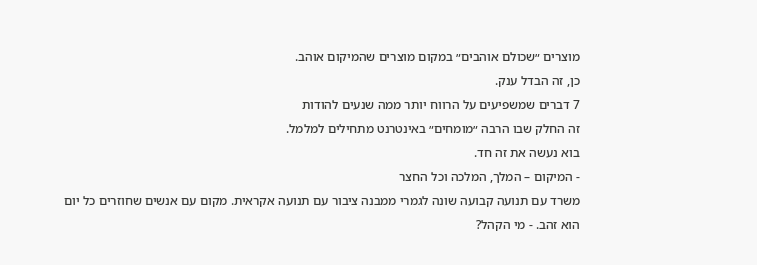מוצרים ״שכולם אוהבים״ במקום מוצרים שהמיקום אוהב.
כן, זה הבדל ענק.
7 דברים שמשפיעים על הרווח יותר ממה שנעים להודות
זה החלק שבו הרבה ״מומחים״ באינטרנט מתחילים למלמל.
בוא נעשה את זה חד.
- המיקום – המלך, המלכה וכל החצר
משרד עם תנועה קבועה שונה לגמרי ממבנה ציבור עם תנועה אקראית. מקום עם אנשים שחוזרים כל יום הוא זהב. - מי הקהל?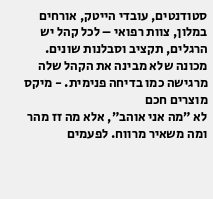סטודנטים, עובדי הייטק, אורחים במלון, צוות רפואי – לכל קהל יש הרגלים, תקציב וסבלנות שונים. מכונה שלא מבינה את הקהל שלה מרגישה כמו בדיחה פנימית. - מיקס מוצרים חכם
לא ״מה אני אוהב״, אלא מה זז מהר ומה משאיר מרווח. לפעמים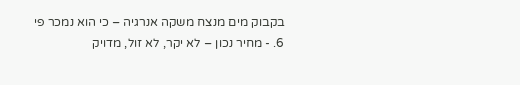בקבוק מים מנצח משקה אנרגיה – כי הוא נמכר פי 6. - מחיר נכון – לא יקר, לא זול, מדויק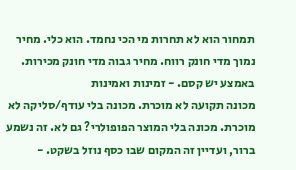תמחור הוא לא תחרות מי הכי נחמד. הוא כלי. מחיר נמוך מדי חונק רווח. מחיר גבוה מדי חונק מכירות. באמצע יש קסם. - זמינות ואמינות
מכונה תקועה לא מוכרת. מכונה בלי עודף/סליקה לא מוכרת. מכונה בלי המוצר הפופולרי? גם לא. זה נשמע ברור, ועדיין זה המקום שבו כסף נוזל בשקט. -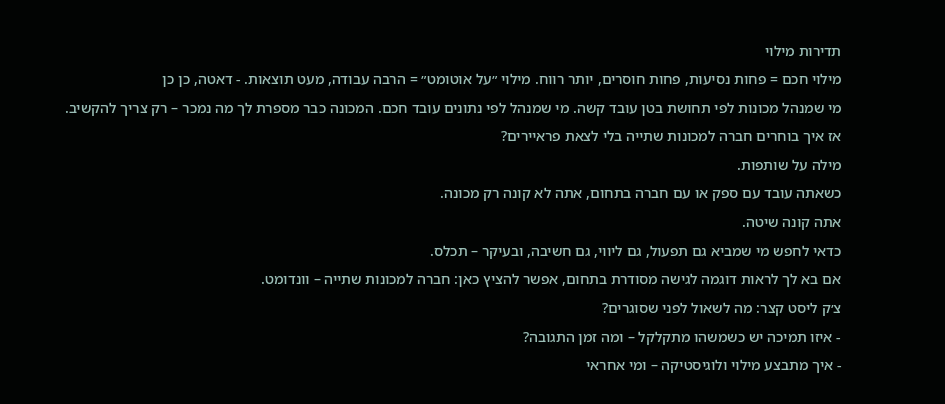תדירות מילוי
מילוי חכם = פחות נסיעות, פחות חוסרים, יותר רווח. מילוי ״על אוטומט״ = הרבה עבודה, מעט תוצאות. - דאטה, כן כן
מי שמנהל מכונות לפי תחושת בטן עובד קשה. מי שמנהל לפי נתונים עובד חכם. המכונה כבר מספרת לך מה נמכר – רק צריך להקשיב.
אז איך בוחרים חברה למכונות שתייה בלי לצאת פראיירים?
מילה על שותפות.
כשאתה עובד עם ספק או עם חברה בתחום, אתה לא קונה רק מכונה.
אתה קונה שיטה.
כדאי לחפש מי שמביא גם תפעול, גם ליווי, גם חשיבה, ובעיקר – תכלס.
אם בא לך לראות דוגמה לגישה מסודרת בתחום, אפשר להציץ כאן: חברה למכונות שתייה – וונדומט.
צ׳ק ליסט קצר: מה לשאול לפני שסוגרים?
- איזו תמיכה יש כשמשהו מתקלקל – ומה זמן התגובה?
- איך מתבצע מילוי ולוגיסטיקה – ומי אחראי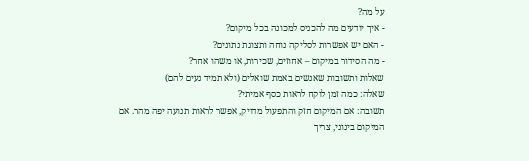על מה?
- איך יודעים מה להכניס למכונה בכל מיקום?
- האם יש אפשרות לסליקה נוחה ותצוגת נתונים?
- מה הסידור במיקום – אחוזים, שכירות, או משהו אחר?
שאלות ותשובות שאנשים באמת שואלים (ולא תמיד נעים להם)
שאלה: כמה זמן לוקח לראות כסף אמיתי?
תשובה: אם המיקום חזק והתפעול מדויק, אפשר לראות תנועה יפה מהר. אם המיקום בינוני, צריך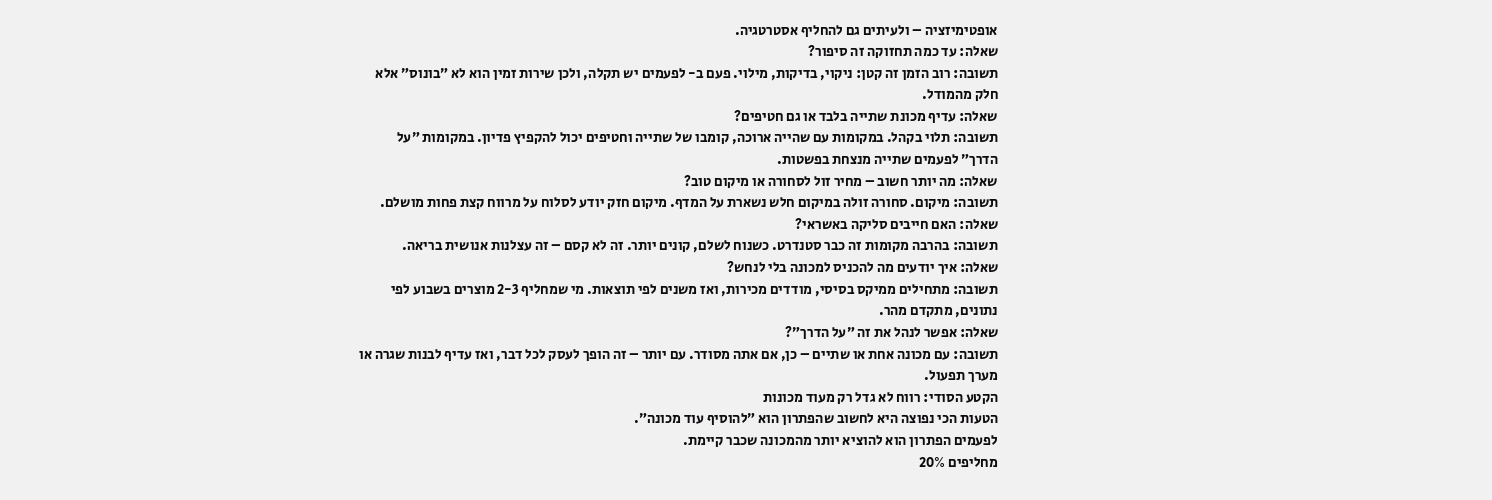אופטימיזציה – ולעיתים גם להחליף אסטרטגיה.
שאלה: עד כמה תחזוקה זה סיפור?
תשובה: רוב הזמן זה קטן: ניקוי, בדיקות, מילוי. פעם ב- לפעמים יש תקלה, ולכן שירות זמין הוא לא ״בונוס״ אלא חלק מהמודל.
שאלה: עדיף מכונת שתייה בלבד או גם חטיפים?
תשובה: תלוי בקהל. במקומות עם שהייה ארוכה, קומבו של שתייה וחטיפים יכול להקפיץ פדיון. במקומות ״על הדרך״ לפעמים שתייה מנצחת בפשטות.
שאלה: מה יותר חשוב – מחיר זול לסחורה או מיקום טוב?
תשובה: מיקום. סחורה זולה במיקום חלש נשארת על המדף. מיקום חזק יודע לסלוח על מרווח קצת פחות מושלם.
שאלה: האם חייבים סליקה באשראי?
תשובה: בהרבה מקומות זה כבר סטנדרט. כשנוח לשלם, קונים יותר. זה לא קסם – זה עצלנות אנושית בריאה.
שאלה: איך יודעים מה להכניס למכונה בלי לנחש?
תשובה: מתחילים ממיקס בסיסי, מודדים מכירות, ואז משנים לפי תוצאות. מי שמחליף 2-3 מוצרים בשבוע לפי נתונים, מתקדם מהר.
שאלה: אפשר לנהל את זה ״על הדרך״?
תשובה: עם מכונה אחת או שתיים – כן, אם אתה מסודר. עם יותר – זה הופך לעסק לכל דבר, ואז עדיף לבנות שגרה או מערך תפעול.
הקטע הסודי: רווח לא גדל רק מעוד מכונות
הטעות הכי נפוצה היא לחשוב שהפתרון הוא ״להוסיף עוד מכונה״.
לפעמים הפתרון הוא להוציא יותר מהמכונה שכבר קיימת.
מחליפים 20%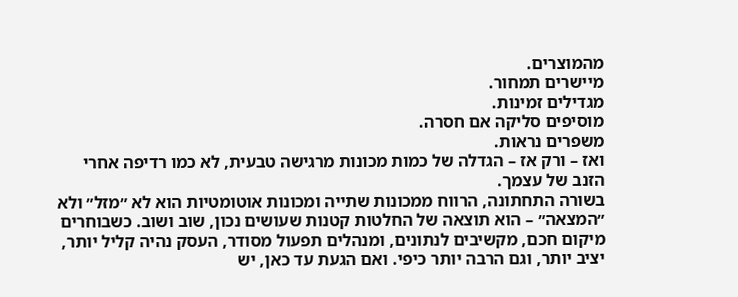מהמוצרים.
מיישרים תמחור.
מגדילים זמינות.
מוסיפים סליקה אם חסרה.
משפרים נראות.
ואז – ורק אז – הגדלה של כמות מכונות מרגישה טבעית, לא כמו רדיפה אחרי הזנב של עצמך.
בשורה התחתונה, הרווח ממכונות שתייה ומכונות אוטומטיות הוא לא ״מזל״ ולא ״המצאה״ – הוא תוצאה של החלטות קטנות שעושים נכון, שוב ושוב. כשבוחרים מיקום חכם, מקשיבים לנתונים, ומנהלים תפעול מסודר, העסק נהיה קליל יותר, יציב יותר, וגם הרבה יותר כיפי. ואם הגעת עד כאן, יש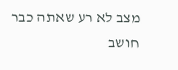מצב לא רע שאתה כבר חושב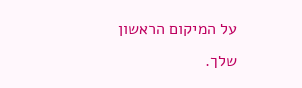על המיקום הראשון שלך.